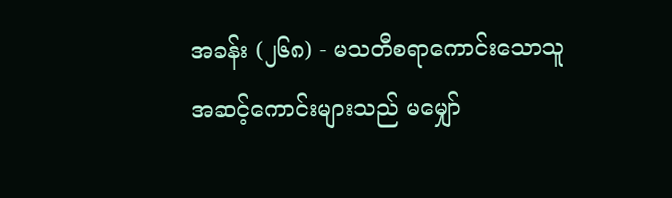အခန်း (၂၆၈) - မသတီစရာကောင်းသောသူ
အဆင့်ကောင်းများသည် မမျှော်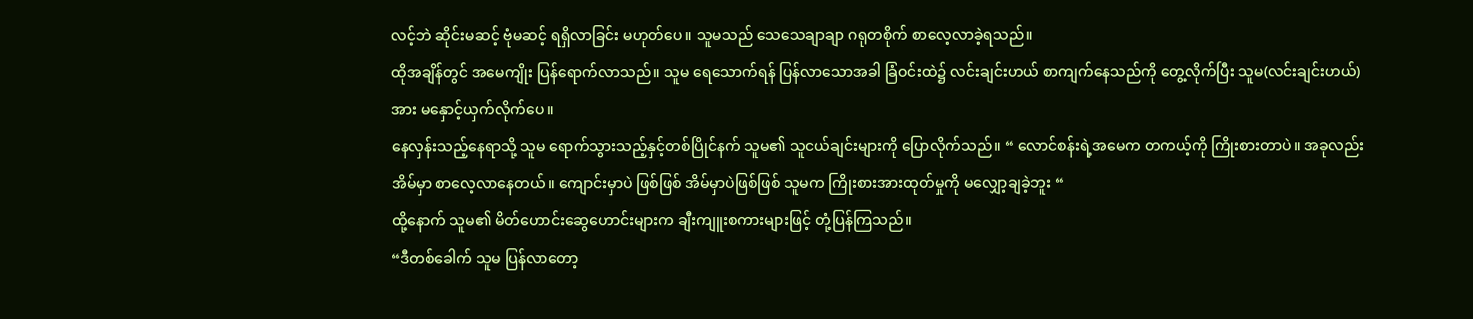လင့်ဘဲ ဆိုင်းမဆင့် ဗုံမဆင့် ရရှိလာခြင်း မဟုတ်ပေ။ သူမသည် သေသေချာချာ ဂရုတစိုက် စာလေ့လာခဲ့ရသည်။
ထိုအချိန်တွင် အမေကျိုး ပြန်ရောက်လာသည်။ သူမ ရေသောက်ရန် ပြန်လာသောအခါ ခြံဝင်းထဲ၌ လင်းချင်းဟယ် စာကျက်နေသည်ကို တွေ့လိုက်ပြီး သူမ(လင်းချင်းဟယ်)အား မနှောင့်ယှက်လိုက်ပေ။
နေလှန်းသည့်နေရာသို့ သူမ ရောက်သွားသည့်နှင့်တစ်ပြိုင်နက် သူမ၏ သူငယ်ချင်းများကို ပြောလိုက်သည်။ “ လောင်စန်းရဲ့အမေက တကယ့်ကို ကြိုးစားတာပဲ။ အခုလည်း အိမ်မှာ စာလေ့လာနေတယ်။ ကျောင်းမှာပဲ ဖြစ်ဖြစ် အိမ်မှာပဲဖြစ်ဖြစ် သူမက ကြိုးစားအားထုတ်မှုကို မလျှော့ချခဲ့ဘူး “
ထို့နောက် သူမ၏ မိတ်ဟောင်းဆွေဟောင်းများက ချီးကျူးစကားများဖြင့် တုံ့ပြန်ကြသည်။
“ဒီတစ်ခေါက် သူမ ပြန်လာတော့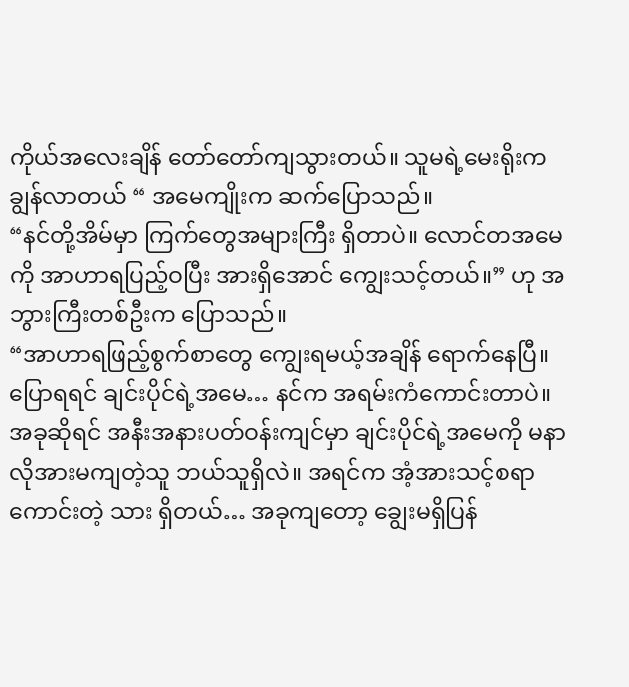ကိုယ်အလေးချိန် တော်တော်ကျသွားတယ်။ သူမရဲ့မေးရိုးက ချွန်လာတယ် “ အမေကျိုးက ဆက်ပြောသည်။
“နင်တို့အိမ်မှာ ကြက်တွေအများကြီး ရှိတာပဲ။ လောင်တအမေကို အာဟာရပြည့်ဝပြီး အားရှိအောင် ကျွေးသင့်တယ်။” ဟု အဘွားကြီးတစ်ဦးက ပြောသည်။
“အာဟာရဖြည့်စွက်စာတွေ ကျွေးရမယ့်အချိန် ရောက်နေပြီ။ ပြောရရင် ချင်းပိုင်ရဲ့အမေ… နင်က အရမ်းကံကောင်းတာပဲ။ အခုဆိုရင် အနီးအနားပတ်ဝန်းကျင်မှာ ချင်းပိုင်ရဲ့အမေကို မနာလိုအားမကျတဲ့သူ ဘယ်သူရှိလဲ။ အရင်က အံ့အားသင့်စရာကောင်းတဲ့ သား ရှိတယ်… အခုကျတော့ ချွေးမရှိပြန်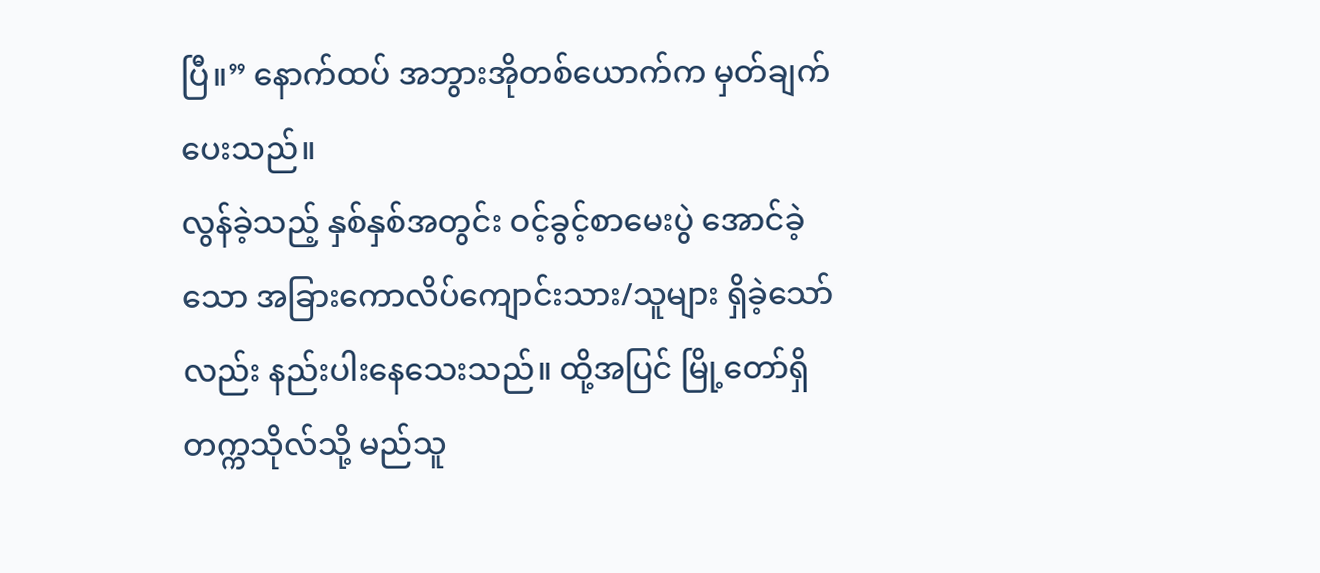ပြီ။” နောက်ထပ် အဘွားအိုတစ်ယောက်က မှတ်ချက်ပေးသည်။
လွန်ခဲ့သည့် နှစ်နှစ်အတွင်း ဝင့်ခွင့်စာမေးပွဲ အောင်ခဲ့သော အခြားကောလိပ်ကျောင်းသား/သူများ ရှိခဲ့သော်လည်း နည်းပါးနေသေးသည်။ ထို့အပြင် မြို့တော်ရှိ တက္ကသိုလ်သို့ မည်သူ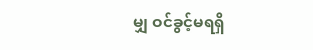မျှ ဝင်ခွင့်မရရှိ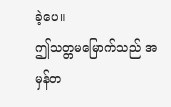ခဲ့ပေ။
ဤသတ္တမမြောက်သည် အမှန်တ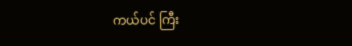ကယ်ပင် ကြီး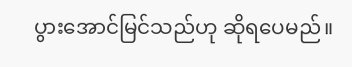ပွားအောင်မြင်သည်ဟု ဆိုရပေမည်။